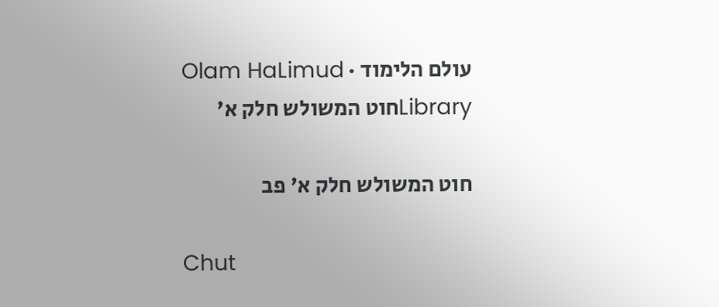עולם הלימוד · Olam HaLimud
Libraryחוט המשולש חלק א'

חוט המשולש חלק א' פב

Chut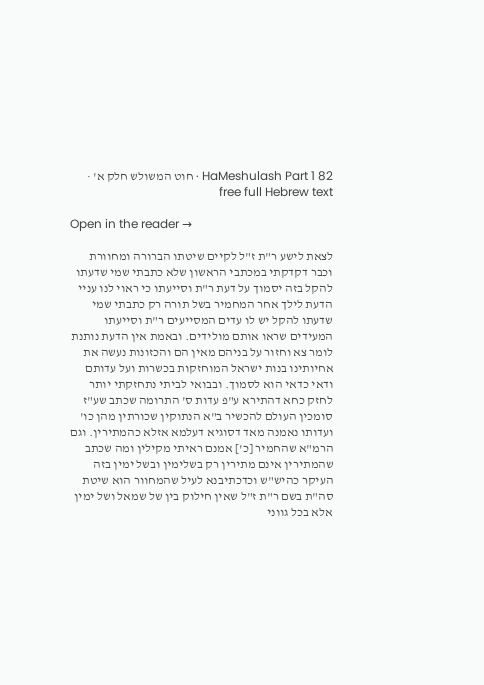HaMeshulash Part 1 82 · חוט המשולש חלק א' · free full Hebrew text

Open in the reader →

לצאת לישע ר"ת ז"ל לקיים שיטתו הברורה ומחוורת וכבר דקדקתי במכתבי הראשון שלא כתבתי שמי שדעתו להקל בזה יסמוך על דעת ר"ת וסייעתו כי ראוי לנו עניי הדעת לילך אחר המחמיר בשל תורה רק כתבתי שמי שדעתו להקל יש לו עדים המסייעים ר"ת וסייעתו המעידים שראו אותם מולידים. ובאמת אין הדעת נותנת לומר צא וחזור על בניהם מאין הם והכזונות נעשה את אחיותינו בנות ישראל המוחזקות בכשרות ועל עדותם ודאי כדאי הוא לסמוך. ובבואי לביתי נתחזקתי יותר לחזק כחא דהתירא ע"פ עדות ס' התרומה שכתב שע"ז סומכין העולם להכשיר ב"א הנתוקין שכורתין מהן כו' ועדותו נאמנה מאד דסוגיא דעלמא אזלא כהמתירין. וגם הרמ"א שהחמיר [כ'] אמנם ראיתי מקילין ומה שכתב שהמתירין אינם מתירין רק בשלימין ובשל ימין בזה העיקר כהיש"ש וכדכתיבנא לעיל שהמחוור הוא שיטת סה"ת בשם ר"ת ז"ל שאין חילוק בין של שמאל ושל ימין אלא בכל גווני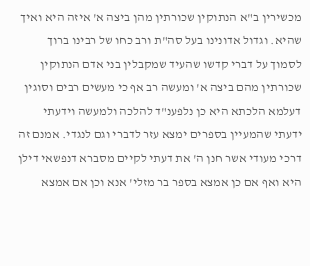מכשירין ב"א הנתוקין שכורתין מהן ביצה א' איזה היא ואיך שהיא. וגדול אדונינו בעל סה"ת ורב כחו של רבינו ברוך לסמוך על דברי קדשו שהעיד שמקבלין בני אדם הנתוקין שכורתין מהם ביצה א' ומעשה רב אף כי מעשים רבים וסוגין דעלמא הלכתא היא כן נלפענ"ד להלכה ולמעשה וידעתי ידעתי שהמעיין בספרים ימצא עזר לדברי וגם לנגדי. אמנם זה דרכי מעודי אשר חנן ה' את דעתי לקיים מסברא דנפשאי דילן היא ואף אם כן אמצא בספר בר מזלי' אנא וכן אם אמצא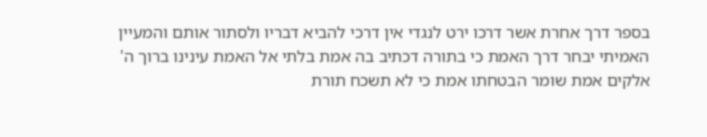בספר דרך אחרת אשר דרכו ירט לנגדי אין דרכי להביא דבריו ולסתור אותם והמעיין האמיתי יבחר דרך האמת כי בתורה דכתיב בה אמת בלתי אל האמת עינינו ברוך ה' אלקים אמת שומר הבטחתו אמת כי לא תשכח תורת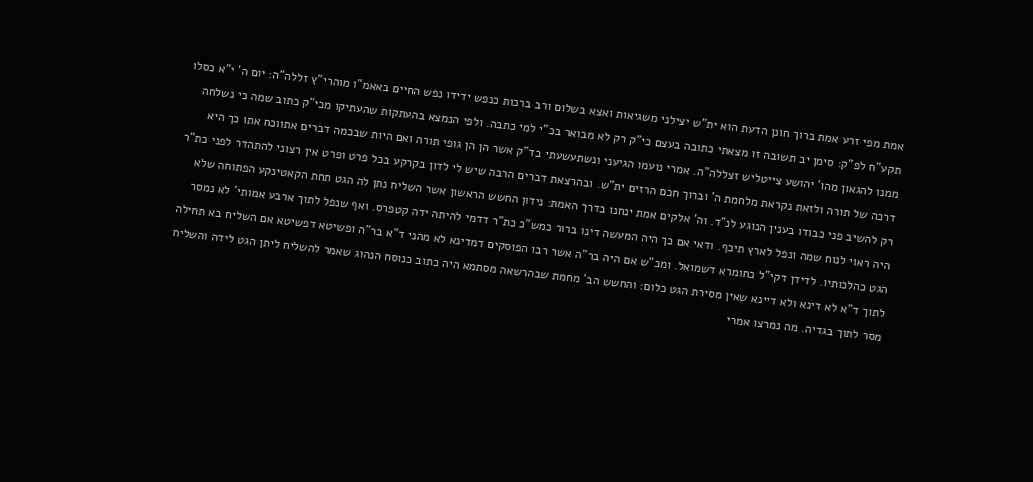אמת מפי זרע אמת ברוך חונן הדעת הוא ית"ש יצילני משגיאות ואצא בשלום ורב ברכות כנפש ידידו נפש החיים באאמ"ו מוהרי"ץ זללה"ה: יום ה' י"א כסלו תקע"ח לפ"ק: סימן יב תשובה זו מצאתי כתובה בעצם כי"ק רק לא מבואר בכ"י למי כתבה. ולפי הנמצא בהעתקות שהעתיקו מכי"ק כתוב שמה כי נשלחה ממנו להגאון מהו' יהושע צייטליש זצללה"ה. אמרי נועמו הגיעני ונשתעשעתי בד"ק אשר הן הן גופי תורה ואם היות שבכמה דברים אתווכח אתו כך היא דרכה של תורה ולזאת נקראת מלחמת ה' וברוך חכם הרזים ית"ש. ובהרצאת דברים הרבה שיש לי לדון בקרקע בכל פרט ופרט אין רצוני להתהדר לפני כת"ר רק להשיב פני כבודו בענין הנוגע לנ"ד. וה' אלקים אמת ינחנו בדרך האמת: נידון החשש הראשון אשר השליח נתן לה הגט תחת הקאטינקע הפתוחה שלא היה ראוי לנוח שמה ונפל לארץ תיכף. ודאי אם כך היה המעשה דינו ברור כמש"כ כת"ר דדמי להיתה ידה קטפרס. ואף שנפל לתוך ארבע אמותי' לא נמסר הגט כהלכותיו. לדידן דקי"ל כחומרא דשמואל. ומכ"ש אם היה בר"ה אשר רבו הפוסקים דמדינא לא מהני ד"א בר"ה ופשיטא דפשיטא אם השליח בא תחילה לתוך ד"א לא דינא ולא דיינא שאין מסירת הגט כלום: והחשש הב' מחמת שבהרשאה מסתמא היה כתוב כנוסח הנהוג שאמר להשליח ליתן הגט לידה והשליח מסר לתוך בגדיה. מה נמרצו אמרי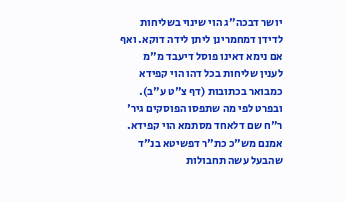יושר דבכה"ג הוי שינוי בשליחות לדידן דמחמרינן ליתן לידה דוקא. ואף אם נימא דאינו פוסל דיעבד מ"מ לענין שליחות בכל דהו הוי קפידא כמבואר בכתובות (דף צ"ט ע"ב). ובפרט לפי מה שתפסו הפוסקים גיר' ר"ח שם דלאחד מסתמא הוי קפידא. אמנם מש"כ כת"ר דפשיטא בנ"ד שהבעל עשה תחבולות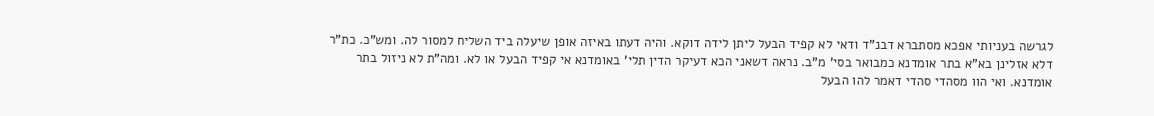לגרשה בעניותי אפכא מסתברא דבנ"ד ודאי לא קפיד הבעל ליתן לידה דוקא. והיה דעתו באיזה אופן שיעלה ביד השליח למסור לה. ומש"כ. כת"ר דלא אזלינן בא"א בתר אומדנא כמבואר בסי' מ"ב. נראה דשאני הכא דעיקר הדין תלי' באומדנא אי קפיד הבעל או לא. ומה"ת לא ניזול בתר אומדנא. ואי הוו מסהדי סהדי דאמר להו הבעל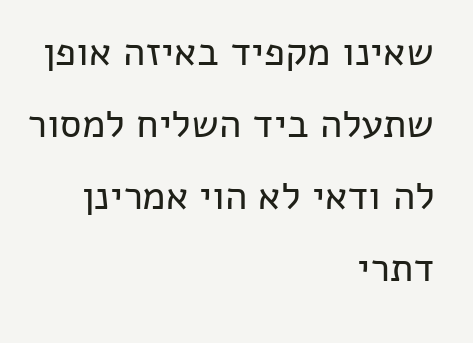שאינו מקפיד באיזה אופן שתעלה ביד השליח למסור לה ודאי לא הוי אמרינן דתרי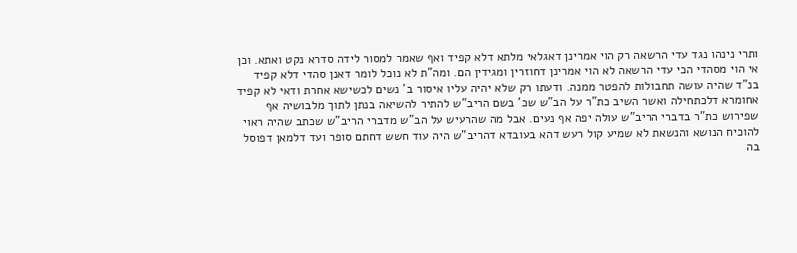ותרי נינהו נגד עדי הרשאה רק הוי אמרינן דאגלאי מלתא דלא קפיד ואף שאמר למסור לידה סדרא נקט ואתא. וכן אי הוי מסהדי הכי עדי הרשאה לא הוי אמרינן דחוזרין ומגידין הם. ומה"ת לא נוכל לומר דאנן סהדי דלא קפיד בנ"ד שהיה עושה תחבולות להפטר ממנה. ודעתו רק שלא יהיה עליו איסור ב' נשים לכשישא אחרת ודאי לא קפיד אחומרא דלכתחילה ואשר השיב כת"ר על הב"ש שכ' בשם הריב"ש להתיר להשיאה בנתן לתוך מלבושיה אף שפירוש כת"ר בדברי הריב"ש עולה יפה אף נעים. אבל מה שהרעיש על הב"ש מדברי הריב"ש שכתב שהיה ראוי להוכיח הנושא והנשאת לא שמיע קול רעש דהא בעובדא דהריב"ש היה עוד חשש דחתם סופר ועד דלמאן דפוסל בה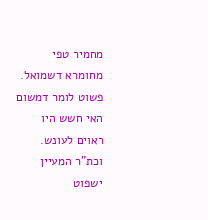מחמיר טפי מחומרא דשמואל. פשוט לומר דמשום האי חשש היו ראוים לעונש. וכת"ר המעיין ישפוט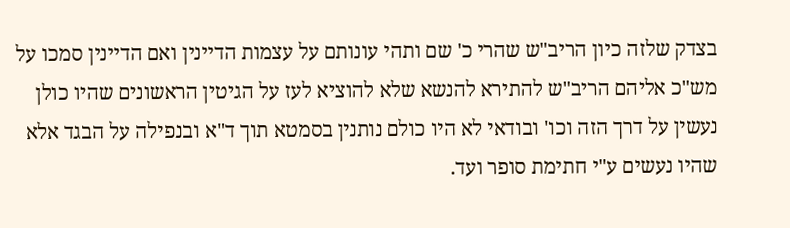בצדק שלזה כיון הריב"ש שהרי כ' שם ותהי עונותם על עצמות הדיינין ואם הדיינין סמכו על מש"כ אליהם הריב"ש להתירא להנשא שלא להוציא לעז על הגיטין הראשונים שהיו כולן נעשין על דרך הזה וכו' ובודאי לא היו כולם נותנין בסמטא תוך ד"א ובנפילה על הבגד אלא שהיו נעשים ע"י חתימת סופר ועד.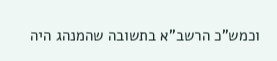וכמש"כ הרשב"א בתשובה שהמנהג היה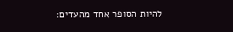להיות הסופר אחד מהעדים: